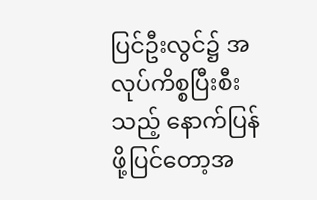ပြင်ဦးလွင်၌ အလုပ်ကိစ္စပြီးစီးသည့် နောက်ပြန်ဖို့ပြင်တော့အ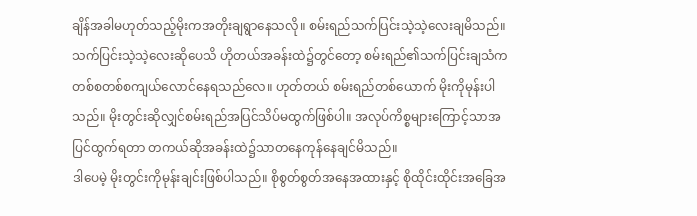ချိန်အခါမဟုတ်သည့်မိုးကအတိုးချရွာနေသလို။ စမ်းရည်သက်ပြင်းသဲ့သဲ့လေးချမိသည်။ သက်ပြင်းသဲ့သဲ့လေးဆိုပေသိ ဟိုတယ်အခန်းထဲ၌တွင်တော့ စမ်းရည်၏သက်ပြင်းချသံကတစ်စတစ်စကျယ်လောင်နေရသည်လေ။ ဟုတ်တယ် စမ်းရည်တစ်ယောက် မိုးကိုမုန်းပါသည်။ မိုးတွင်းဆိုလျှင်စမ်းရည်အပြင်သိပ်မထွက်ဖြစ်ပါ။ အလုပ်ကိစ္စများကြောင့်သာအပြင်ထွက်ရတာ တကယ်ဆိုအခန်းထဲ၌သာတနေကုန်နေချင်မိသည်။
ဒါပေမဲ့ မိုးတွင်းကိုမုန်းချင်းဖြစ်ပါသည်။ စိုစွတ်စွတ်အနေအထားနှင့် စိုထိုင်းထိုင်းအခြေအ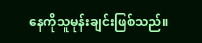နေကိုသူမုန်းချင်းဖြစ်သည်။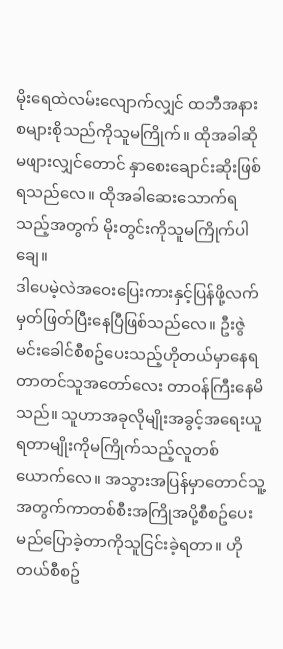မိုးရေထဲလမ်းလျောက်လျှင် ထဘီအနားစများစိုသည်ကိုသူမကြိုက်။ ထိုအခါဆိုမဖျားလျှင်တောင် နှာစေးချောင်းဆိုးဖြစ်ရသည်လေ။ ထိုအခါဆေးသောက်ရသည့်အတွက် မိုးတွင်းကိုသူမကြိုက်ပါချေ။
ဒါပေမဲ့လဲအဝေးပြေးကားနှင့်ပြန်ဖို့လက်မှတ်ဖြတ်ပြီးနေပြီဖြစ်သည်လေ။ ဦးဇွဲမင်းခေါင်စီစဥ်ပေးသည့်ဟိုတယ်မှာနေရတာတင်သူအတော်လေး တာဝန်ကြီးနေမိသည်။ သူဟာအခုလိုမျိုးအခွင့်အရေးယူရတာမျိုးကိုမကြိုက်သည့်လူတစ်ယောက်လေ။ အသွားအပြန်မှာတောင်သူ့အတွက်ကာတစ်စီးအကြိုအပို့စီစဥ်ပေးမည်ပြောခဲ့တာကိုသူငြင်းခဲ့ရတာ။ ဟိုတယ်စီစဥ်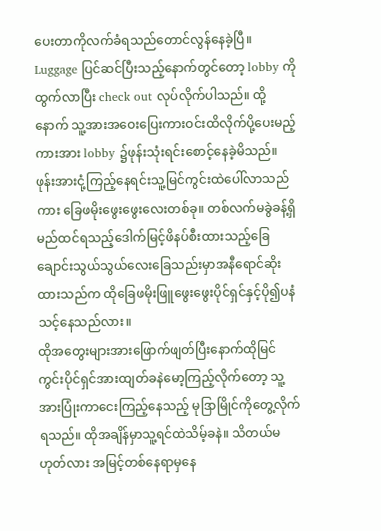ပေးတာကိုလက်ခံရသည်တောင်လွန်နေခဲ့ပြီ။
Luggage ပြင်ဆင်ပြီးသည့်နောက်တွင်တော့ lobby ကိုထွက်လာပြီး check out လုပ်လိုက်ပါသည်။ ထို့နောက် သူ့အားအဝေးပြေးကားဝင်းထိလိုက်ပို့ပေးမည့်ကားအား lobby ၌ဖုန်းသုံးရင်းစောင့်နေခဲ့မိသည်။ ဖုန်းအားငုံ့ကြည့်နေရင်းသူ့မြင်ကွင်းထဲပေါ်လာသည်ကား ခြေဖမိုးဖွေးဖွေးလေးတစ်ခု။ တစ်လက်မခွဲခန့်ရှိမည်ထင်ရသည့်ဒေါက်မြင့်ဖိနပ်စီးထားသည့်ခြေချောင်းသွယ်သွယ်လေးခြေသည်းမှာအနီရောင်ဆိုးထားသည်က ထိုခြေဖမိုးဖြူဖွေးဖွေးပိုင်ရှင်နှင့်ပို၍ပနံသင့်နေသည်လား။
ထိုအတွေးများအားဖြောက်ဖျတ်ပြီးနောက်ထိုမြင်ကွင်းပိုင်ရှင်အားထျတ်ခနဲမော့ကြည့်လိုက်တော့ သူ့အားပြုံးကာငေးကြည့်နေသည့် မုဒြာမြိုင်ကိုတွေ့လိုက်ရသည်။ ထိုအချိန်မှာသူ့ရင်ထဲသိမ့်ခနဲ။ သိတယ်မဟုတ်လား အမြင့်တစ်နေရာမှနေ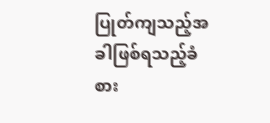ပြုတ်ကျသည့်အခါဖြစ်ရသည့်ခံစား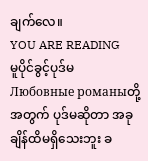ချက်လေ။
YOU ARE READING
မူပိုင်ခွင့်ပုဒ်မ
Любовные романыတို့အတွက် ပုဒ်မဆိုတာ အခုချိန်ထိမရှိသေးဘူး ခ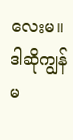လေးမ။ ဒါဆိုကျွန်မ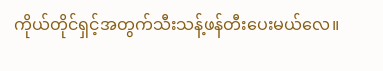ကိုယ်တိုင်ရှင့်အတွက်သီးသန့်ဖန်တီးပေးမယ်လေ။